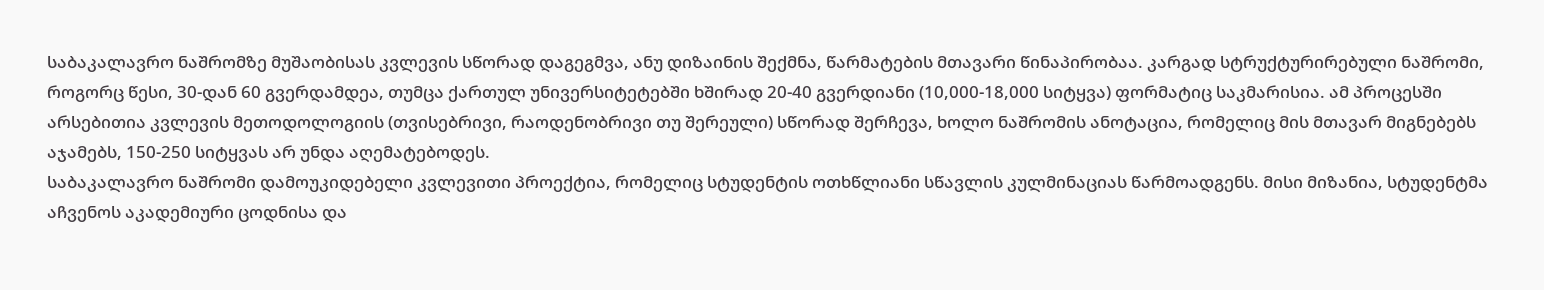საბაკალავრო ნაშრომზე მუშაობისას კვლევის სწორად დაგეგმვა, ანუ დიზაინის შექმნა, წარმატების მთავარი წინაპირობაა. კარგად სტრუქტურირებული ნაშრომი, როგორც წესი, 30-დან 60 გვერდამდეა, თუმცა ქართულ უნივერსიტეტებში ხშირად 20-40 გვერდიანი (10,000-18,000 სიტყვა) ფორმატიც საკმარისია. ამ პროცესში არსებითია კვლევის მეთოდოლოგიის (თვისებრივი, რაოდენობრივი თუ შერეული) სწორად შერჩევა, ხოლო ნაშრომის ანოტაცია, რომელიც მის მთავარ მიგნებებს აჯამებს, 150-250 სიტყვას არ უნდა აღემატებოდეს.
საბაკალავრო ნაშრომი დამოუკიდებელი კვლევითი პროექტია, რომელიც სტუდენტის ოთხწლიანი სწავლის კულმინაციას წარმოადგენს. მისი მიზანია, სტუდენტმა აჩვენოს აკადემიური ცოდნისა და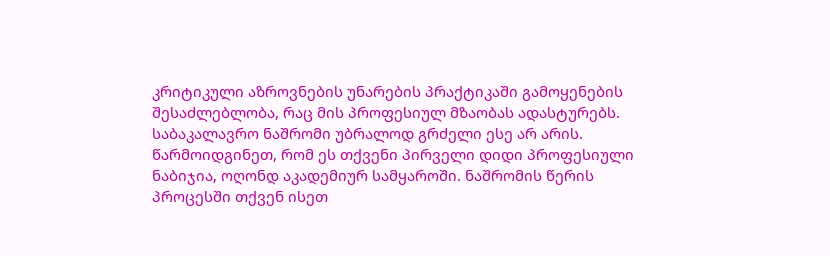კრიტიკული აზროვნების უნარების პრაქტიკაში გამოყენების შესაძლებლობა, რაც მის პროფესიულ მზაობას ადასტურებს. საბაკალავრო ნაშრომი უბრალოდ გრძელი ესე არ არის.
წარმოიდგინეთ, რომ ეს თქვენი პირველი დიდი პროფესიული ნაბიჯია, ოღონდ აკადემიურ სამყაროში. ნაშრომის წერის პროცესში თქვენ ისეთ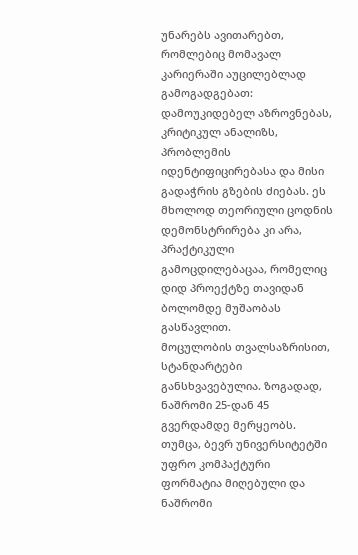უნარებს ავითარებთ, რომლებიც მომავალ კარიერაში აუცილებლად გამოგადგებათ: დამოუკიდებელ აზროვნებას, კრიტიკულ ანალიზს, პრობლემის იდენტიფიცირებასა და მისი გადაჭრის გზების ძიებას. ეს მხოლოდ თეორიული ცოდნის დემონსტრირება კი არა, პრაქტიკული გამოცდილებაცაა, რომელიც დიდ პროექტზე თავიდან ბოლომდე მუშაობას გასწავლით.
მოცულობის თვალსაზრისით, სტანდარტები განსხვავებულია. ზოგადად, ნაშრომი 25-დან 45 გვერდამდე მერყეობს. თუმცა, ბევრ უნივერსიტეტში უფრო კომპაქტური ფორმატია მიღებული და ნაშრომი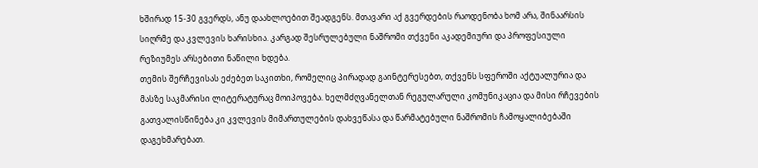ხშირად 15-30 გვერდს, ანუ დაახლოებით შეადგენს. მთავარი აქ გვერდების რაოდენობა ხომ არა, შინაარსის სიღრმე და კვლევის ხარისხია. კარგად შესრულებული ნაშრომი თქვენი აკადემიური და პროფესიული რეზიუმეს არსებითი ნაწილი ხდება.
თემის შერჩევისას ეძებეთ საკითხი, რომელიც პირადად გაინტერესებთ, თქვენს სფეროში აქტუალურია და მასზე საკმარისი ლიტერატურაც მოიპოვება. ხელმძღვანელთან რეგულარული კომუნიკაცია და მისი რჩევების გათვალისწინება კი კვლევის მიმართულების დახვეწასა და წარმატებული ნაშრომის ჩამოყალიბებაში დაგეხმარებათ.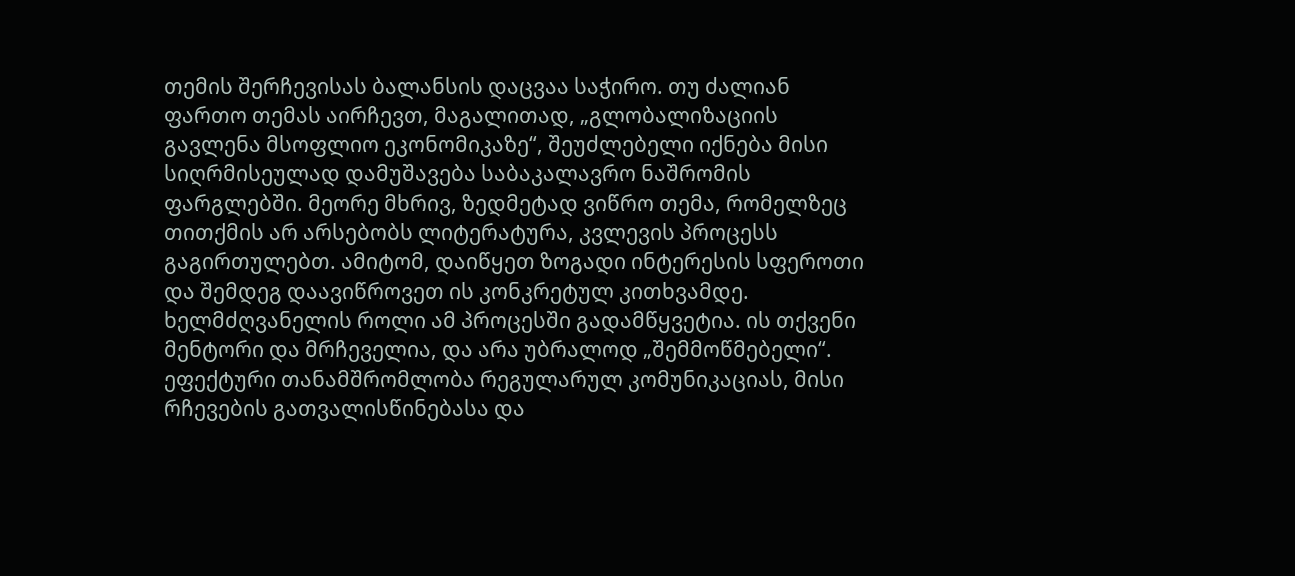თემის შერჩევისას ბალანსის დაცვაა საჭირო. თუ ძალიან ფართო თემას აირჩევთ, მაგალითად, „გლობალიზაციის გავლენა მსოფლიო ეკონომიკაზე“, შეუძლებელი იქნება მისი სიღრმისეულად დამუშავება საბაკალავრო ნაშრომის ფარგლებში. მეორე მხრივ, ზედმეტად ვიწრო თემა, რომელზეც თითქმის არ არსებობს ლიტერატურა, კვლევის პროცესს გაგირთულებთ. ამიტომ, დაიწყეთ ზოგადი ინტერესის სფეროთი და შემდეგ დაავიწროვეთ ის კონკრეტულ კითხვამდე.
ხელმძღვანელის როლი ამ პროცესში გადამწყვეტია. ის თქვენი მენტორი და მრჩეველია, და არა უბრალოდ „შემმოწმებელი“. ეფექტური თანამშრომლობა რეგულარულ კომუნიკაციას, მისი რჩევების გათვალისწინებასა და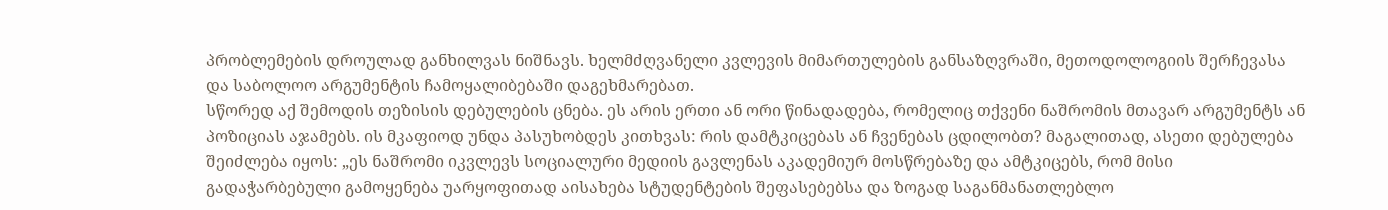პრობლემების დროულად განხილვას ნიშნავს. ხელმძღვანელი კვლევის მიმართულების განსაზღვრაში, მეთოდოლოგიის შერჩევასა და საბოლოო არგუმენტის ჩამოყალიბებაში დაგეხმარებათ.
სწორედ აქ შემოდის თეზისის დებულების ცნება. ეს არის ერთი ან ორი წინადადება, რომელიც თქვენი ნაშრომის მთავარ არგუმენტს ან პოზიციას აჯამებს. ის მკაფიოდ უნდა პასუხობდეს კითხვას: რის დამტკიცებას ან ჩვენებას ცდილობთ? მაგალითად, ასეთი დებულება შეიძლება იყოს: „ეს ნაშრომი იკვლევს სოციალური მედიის გავლენას აკადემიურ მოსწრებაზე და ამტკიცებს, რომ მისი გადაჭარბებული გამოყენება უარყოფითად აისახება სტუდენტების შეფასებებსა და ზოგად საგანმანათლებლო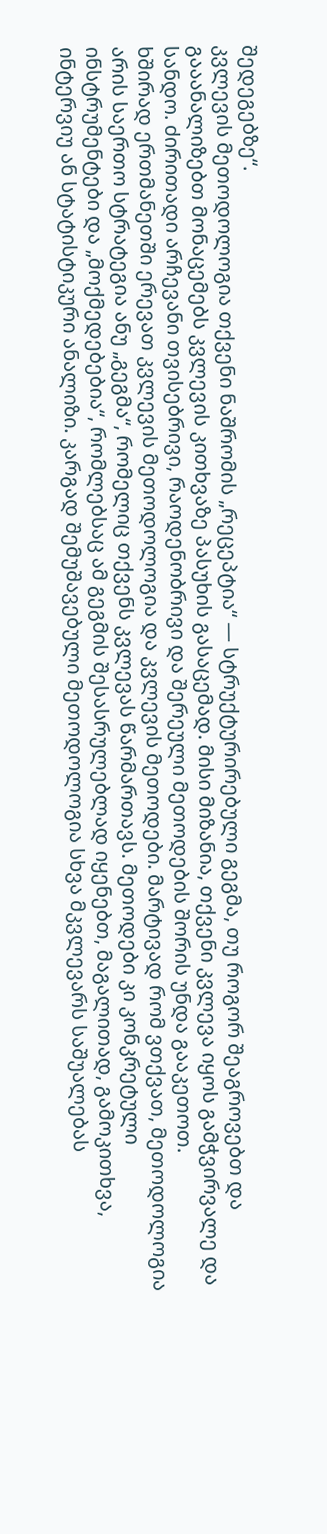შედეგებზე“.
კვლევის მეთოდოლოგია თქვენი ნაშრომის „რეცეპტია“ — სტრუქტურირებული გეგმა, თუ როგორ შეაგროვებთ და გააანალიზებთ მონაცემებს კვლევის კითხვაზე პასუხის გასაცემად. მისი მიზანია, თქვენი კვლევა იყოს გამჭვირვალე და სანდო. ძირითადი არჩევანი თვისებრივი, რაოდენობრივი და შერეული მეთოდების შორის უნდა გააკეთოთ.
ხშირად ერთმანეთში ერევათ კვლევის მეთოდოლოგია და კვლევის მეთოდები. მარტივად რომ ვთქვათ, მეთოდოლოგია არის საერთო სტრატეგია ანუ „გეგმა“, რომელიც თქვენს კვლევას წარმართავს. მეთოდები კი კონკრეტული ინსტრუმენტები და „მოქმედებებია“, რომლებსაც ამ გეგმის შესასრულებლად იყენებთ, მაგალითად, გამოკითხვა, ინტერვიუ ან სტატისტიკური ანალიზი. კარგად შემუშავებული მეთოდოლოგია სხვა მკვლევარს საშუალებას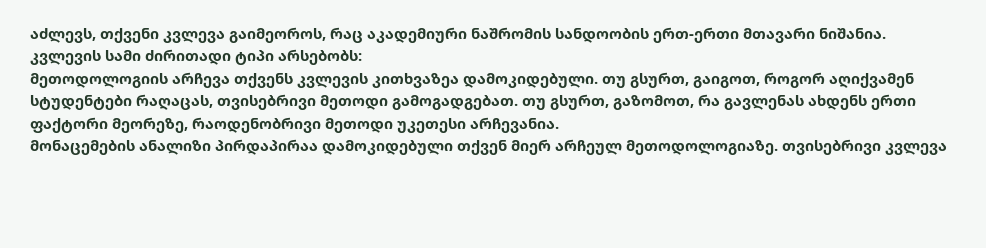აძლევს, თქვენი კვლევა გაიმეოროს, რაც აკადემიური ნაშრომის სანდოობის ერთ-ერთი მთავარი ნიშანია.
კვლევის სამი ძირითადი ტიპი არსებობს:
მეთოდოლოგიის არჩევა თქვენს კვლევის კითხვაზეა დამოკიდებული. თუ გსურთ, გაიგოთ, როგორ აღიქვამენ სტუდენტები რაღაცას, თვისებრივი მეთოდი გამოგადგებათ. თუ გსურთ, გაზომოთ, რა გავლენას ახდენს ერთი ფაქტორი მეორეზე, რაოდენობრივი მეთოდი უკეთესი არჩევანია.
მონაცემების ანალიზი პირდაპირაა დამოკიდებული თქვენ მიერ არჩეულ მეთოდოლოგიაზე. თვისებრივი კვლევა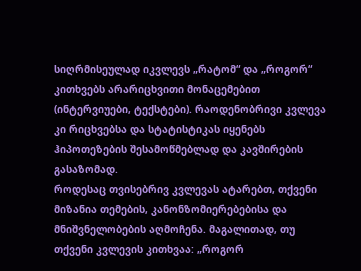სიღრმისეულად იკვლევს „რატომ“ და „როგორ“ კითხვებს არარიცხვითი მონაცემებით (ინტერვიუები, ტექსტები). რაოდენობრივი კვლევა კი რიცხვებსა და სტატისტიკას იყენებს ჰიპოთეზების შესამოწმებლად და კავშირების გასაზომად.
როდესაც თვისებრივ კვლევას ატარებთ, თქვენი მიზანია თემების, კანონზომიერებებისა და მნიშვნელობების აღმოჩენა. მაგალითად, თუ თქვენი კვლევის კითხვაა: „როგორ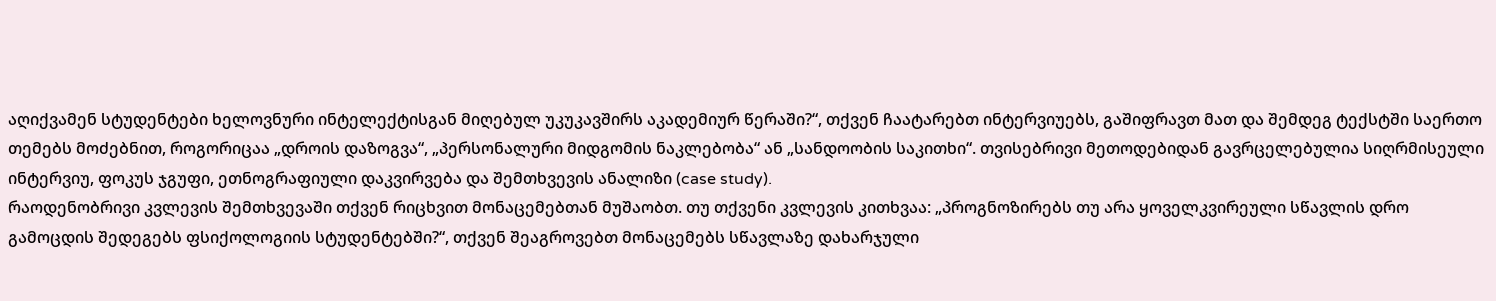აღიქვამენ სტუდენტები ხელოვნური ინტელექტისგან მიღებულ უკუკავშირს აკადემიურ წერაში?“, თქვენ ჩაატარებთ ინტერვიუებს, გაშიფრავთ მათ და შემდეგ ტექსტში საერთო თემებს მოძებნით, როგორიცაა „დროის დაზოგვა“, „პერსონალური მიდგომის ნაკლებობა“ ან „სანდოობის საკითხი“. თვისებრივი მეთოდებიდან გავრცელებულია სიღრმისეული ინტერვიუ, ფოკუს ჯგუფი, ეთნოგრაფიული დაკვირვება და შემთხვევის ანალიზი (case study).
რაოდენობრივი კვლევის შემთხვევაში თქვენ რიცხვით მონაცემებთან მუშაობთ. თუ თქვენი კვლევის კითხვაა: „პროგნოზირებს თუ არა ყოველკვირეული სწავლის დრო გამოცდის შედეგებს ფსიქოლოგიის სტუდენტებში?“, თქვენ შეაგროვებთ მონაცემებს სწავლაზე დახარჯული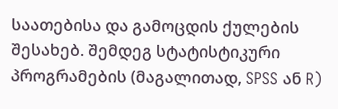საათებისა და გამოცდის ქულების შესახებ. შემდეგ სტატისტიკური პროგრამების (მაგალითად, SPSS ან R)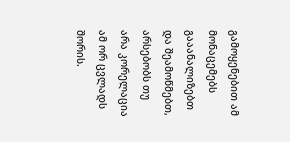გამოყენებით ამ მონაცემებს გააანალიზებთ და შეამოწმებთ, არსებობს თუ არა კორელაცია ამ ორ ცვლადს შორის.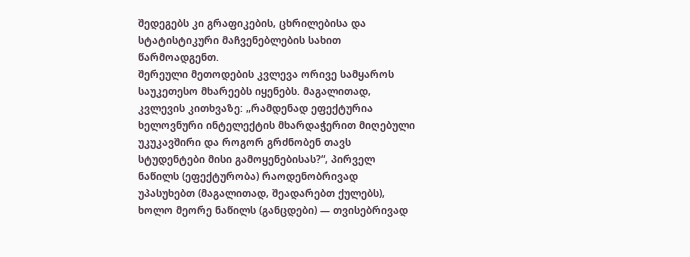შედეგებს კი გრაფიკების, ცხრილებისა და სტატისტიკური მაჩვენებლების სახით წარმოადგენთ.
შერეული მეთოდების კვლევა ორივე სამყაროს საუკეთესო მხარეებს იყენებს. მაგალითად, კვლევის კითხვაზე: „რამდენად ეფექტურია ხელოვნური ინტელექტის მხარდაჭერით მიღებული უკუკავშირი და როგორ გრძნობენ თავს სტუდენტები მისი გამოყენებისას?“, პირველ ნაწილს (ეფექტურობა) რაოდენობრივად უპასუხებთ (მაგალითად, შეადარებთ ქულებს), ხოლო მეორე ნაწილს (განცდები) — თვისებრივად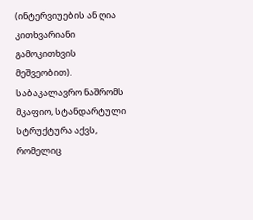(ინტერვიუების ან ღია კითხვარიანი გამოკითხვის მეშვეობით).
საბაკალავრო ნაშრომს მკაფიო, სტანდარტული სტრუქტურა აქვს, რომელიც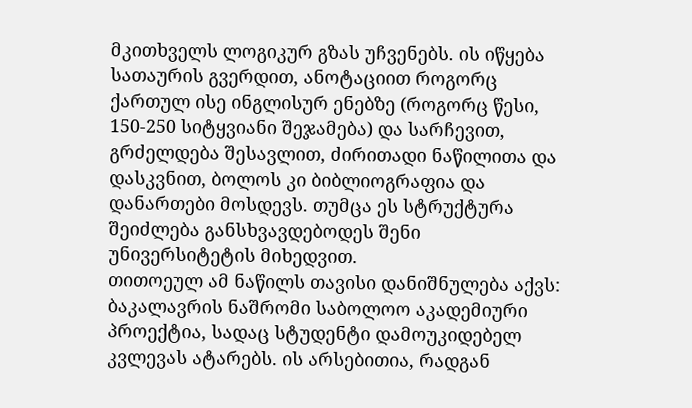მკითხველს ლოგიკურ გზას უჩვენებს. ის იწყება სათაურის გვერდით, ანოტაციით როგორც ქართულ ისე ინგლისურ ენებზე (როგორც წესი, 150-250 სიტყვიანი შეჯამება) და სარჩევით, გრძელდება შესავლით, ძირითადი ნაწილითა და დასკვნით, ბოლოს კი ბიბლიოგრაფია და დანართები მოსდევს. თუმცა ეს სტრუქტურა შეიძლება განსხვავდებოდეს შენი უნივერსიტეტის მიხედვით.
თითოეულ ამ ნაწილს თავისი დანიშნულება აქვს:
ბაკალავრის ნაშრომი საბოლოო აკადემიური პროექტია, სადაც სტუდენტი დამოუკიდებელ კვლევას ატარებს. ის არსებითია, რადგან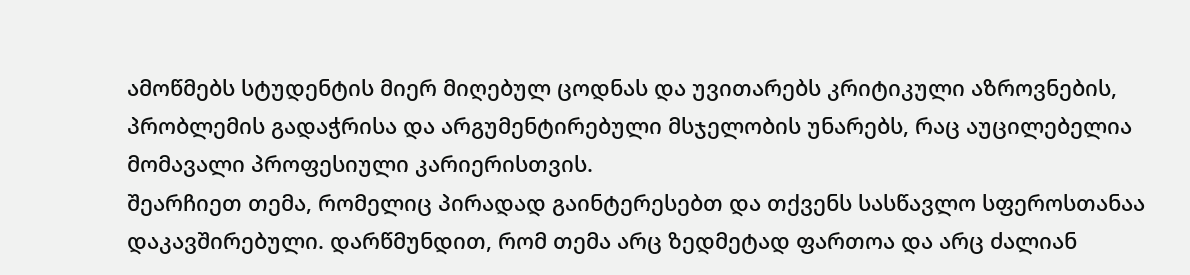ამოწმებს სტუდენტის მიერ მიღებულ ცოდნას და უვითარებს კრიტიკული აზროვნების, პრობლემის გადაჭრისა და არგუმენტირებული მსჯელობის უნარებს, რაც აუცილებელია მომავალი პროფესიული კარიერისთვის.
შეარჩიეთ თემა, რომელიც პირადად გაინტერესებთ და თქვენს სასწავლო სფეროსთანაა დაკავშირებული. დარწმუნდით, რომ თემა არც ზედმეტად ფართოა და არც ძალიან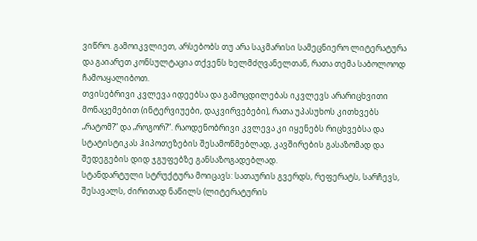ვიწრო. გამოიკვლიეთ, არსებობს თუ არა საკმარისი სამეცნიერო ლიტერატურა და გაიარეთ კონსულტაცია თქვენს ხელმძღვანელთან, რათა თემა საბოლოოდ ჩამოაყალიბოთ.
თვისებრივი კვლევა იდეებსა და გამოცდილებას იკვლევს არარიცხვითი მონაცემებით (ინტერვიუები, დაკვირვებები), რათა უპასუხოს კითხვებს „რატომ?“ და „როგორ?“. რაოდენობრივი კვლევა კი იყენებს რიცხვებსა და სტატისტიკას ჰიპოთეზების შესამოწმებლად, კავშირების გასაზომად და შედეგების დიდ ჯგუფებზე განსაზოგადებლად.
სტანდარტული სტრუქტურა მოიცავს: სათაურის გვერდს, რეფერატს, სარჩევს, შესავალს, ძირითად ნაწილს (ლიტერატურის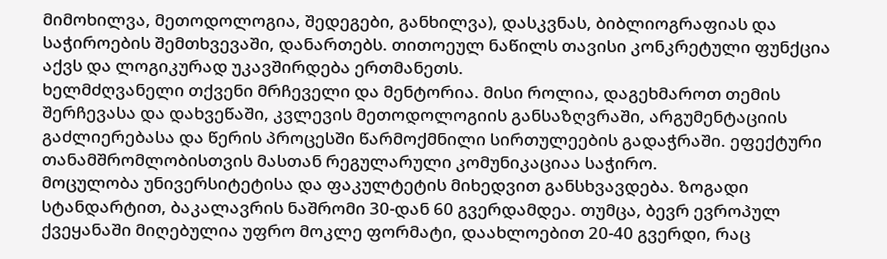მიმოხილვა, მეთოდოლოგია, შედეგები, განხილვა), დასკვნას, ბიბლიოგრაფიას და საჭიროების შემთხვევაში, დანართებს. თითოეულ ნაწილს თავისი კონკრეტული ფუნქცია აქვს და ლოგიკურად უკავშირდება ერთმანეთს.
ხელმძღვანელი თქვენი მრჩეველი და მენტორია. მისი როლია, დაგეხმაროთ თემის შერჩევასა და დახვეწაში, კვლევის მეთოდოლოგიის განსაზღვრაში, არგუმენტაციის გაძლიერებასა და წერის პროცესში წარმოქმნილი სირთულეების გადაჭრაში. ეფექტური თანამშრომლობისთვის მასთან რეგულარული კომუნიკაციაა საჭირო.
მოცულობა უნივერსიტეტისა და ფაკულტეტის მიხედვით განსხვავდება. ზოგადი სტანდარტით, ბაკალავრის ნაშრომი 30-დან 60 გვერდამდეა. თუმცა, ბევრ ევროპულ ქვეყანაში მიღებულია უფრო მოკლე ფორმატი, დაახლოებით 20-40 გვერდი, რაც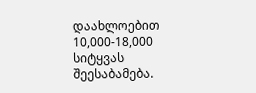დაახლოებით 10,000-18,000 სიტყვას შეესაბამება.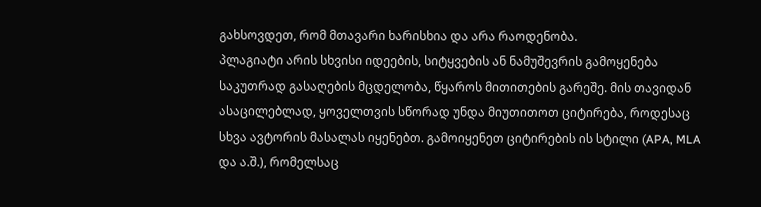გახსოვდეთ, რომ მთავარი ხარისხია და არა რაოდენობა.
პლაგიატი არის სხვისი იდეების, სიტყვების ან ნამუშევრის გამოყენება საკუთრად გასაღების მცდელობა, წყაროს მითითების გარეშე. მის თავიდან ასაცილებლად, ყოველთვის სწორად უნდა მიუთითოთ ციტირება, როდესაც სხვა ავტორის მასალას იყენებთ. გამოიყენეთ ციტირების ის სტილი (APA, MLA და ა.შ.), რომელსაც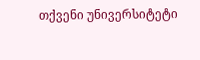თქვენი უნივერსიტეტი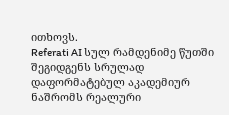ითხოვს.
Referati AI სულ რამდენიმე წუთში შეგიდგენს სრულად დაფორმატებულ აკადემიურ ნაშრომს რეალური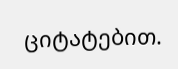ციტატებით.